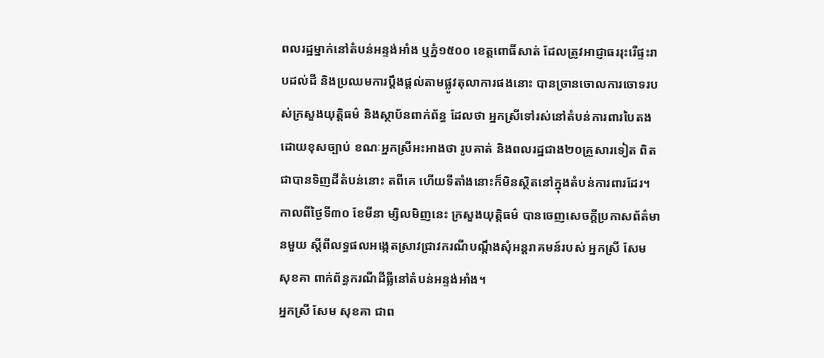ពលរដ្ឋម្នាក់នៅតំបន់អន្ទង់អាំង ឬភ្នំ១៥០០ ខេត្តពោធិ៍សាត់ ដែលត្រូវអាជ្ញាធររុះរើផ្ទះរាបដល់ដី និងប្រឈមការប្តឹងផ្តល់តាមផ្លូវតុលាការផងនោះ បានច្រានចោលការចោទរបស់ក្រសួងយុត្តិធម៌ និងស្ថាប័នពាក់ព័ន្ធ ដែលថា អ្នកស្រីទៅរស់នៅតំបន់ការពារបៃតងដោយខុសច្បាប់ ខណៈអ្នកស្រីអះអាងថា រូបគាត់ និងពលរដ្ឋជាង២០គ្រួសារទៀត ពិតជាបានទិញដីតំបន់នោះ តពីគេ ហើយទីតាំងនោះក៏មិនស្ថិតនៅក្នុងតំបន់ការពារដែរ។
កាលពីថ្ងៃទី៣០ ខែមីនា ម្សិលមិញនេះ ក្រសួងយុត្តិធម៌ បានចេញសេចក្តីប្រកាសព័ត៌មានមួយ ស្តីពីលទ្ធផលអង្កេតស្រាវជ្រាវករណីបណ្តឹងសុំអន្តរាគមន៍របស់ អ្នកស្រី សែម សុខគា ពាក់ព័ន្ធករណីដីធ្លីនៅតំបន់អន្ទង់អាំង។
អ្នកស្រី សែម សុខគា ជាព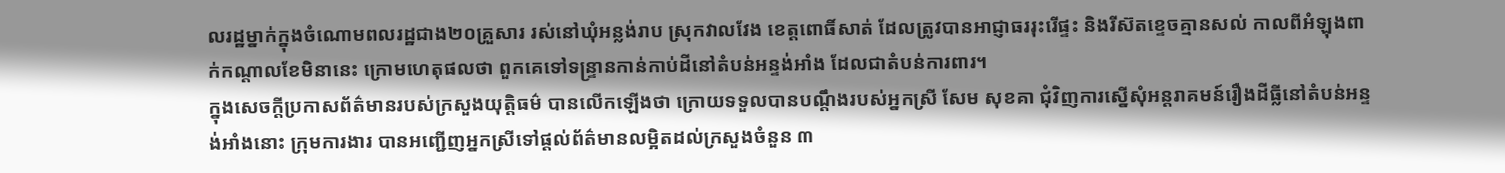លរដ្ឋម្នាក់ក្នុងចំណោមពលរដ្ឋជាង២០គ្រួសារ រស់នៅឃុំអន្លង់រាប ស្រុកវាលវែង ខេត្តពោធិ៍សាត់ ដែលត្រូវបានអាជ្ញាធររុះរើផ្ទះ និងរីស៊តខ្ទេចគ្មានសល់ កាលពីអំឡុងពាក់កណ្តាលខែមិនានេះ ក្រោមហេតុផលថា ពួកគេទៅទន្ទ្រានកាន់កាប់ដីនៅតំបន់អន្ទង់អាំង ដែលជាតំបន់ការពារ។
ក្នុងសេចក្តីប្រកាសព័ត៌មានរបស់ក្រសួងយុត្តិធម៌ បានលើកឡើងថា ក្រោយទទួលបានបណ្តឹងរបស់អ្នកស្រី សែម សុខគា ជុំវិញការស្នើសុំអន្តរាគមន៍រឿងដីធ្លីនៅតំបន់អន្ទង់អាំងនោះ ក្រុមការងារ បានអញ្ជើញអ្នកស្រីទៅផ្តល់ព័ត៌មានលម្អិតដល់ក្រសួងចំនួន ៣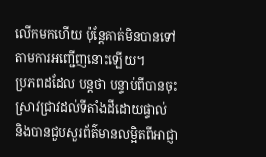លើកមកហើយ ប៉ុន្តែគាត់មិនបានទៅតាមការអញ្ជើញនោះឡើយ។
ប្រភពដដែល បន្តថា បន្ទាប់ពីបានចុះស្រាវជ្រាវដល់ទីតាំងដីដោយផ្ទាល់ និងបានជួបសួរព័ត៌មានលម្អិតពីអាជ្ញា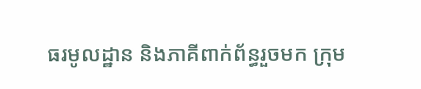ធរមូលដ្ឋាន និងភាគីពាក់ព័ន្ធរួចមក ក្រុម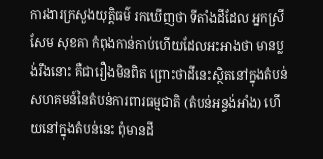ការងារក្រសួងយុត្តិធម៌ រកឃើញថា ទីតាំងដីដែល អ្នកស្រី សែម សុខគា កំពុងកាន់កាប់ហើយដែលអះអាងថា មានប្លង់រឹងនោះ គឺជារឿងមិនពិត ព្រោះថាដីនេះស្ថិតនៅក្នុងតំបន់សហគមន៍នៃតំបន់ការពារធម្មជាតិ (តំបន់អន្ទង់អាំង) ហើយនៅក្នុងតំបន់នេះ ពុំមានដី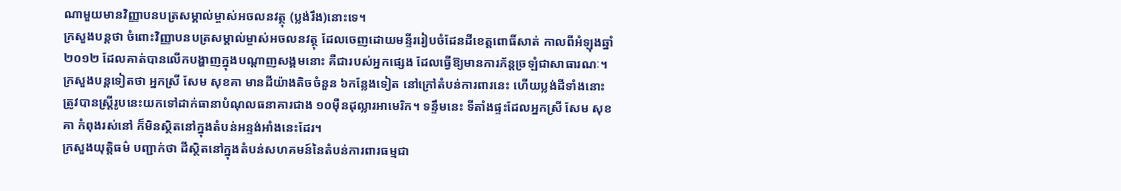ណាមួយមានវិញ្ញាបនបត្រសម្គាល់ម្ចាស់អចលនវត្ថុ (ប្លង់រឹង)នោះទេ។
ក្រសួងបន្តថា ចំពោះវិញ្ញាបនបត្រសម្គាល់ម្ចាស់អចលនវត្ថុ ដែលចេញដោយមន្ទីររៀបចំដែនដីខេត្តពោធិ៍សាត់ កាលពីអំឡុងឆ្នាំ២០១២ ដែលគាត់បានលើកបង្ហាញក្នុងបណ្តាញសង្គមនោះ គឺជារបស់អ្នកផ្សេង ដែលធ្វើឱ្យមានការភ័ន្តច្រឡំជាសាធារណៈ។
ក្រសួងបន្តទៀតថា អ្នកស្រី សែម សុខគា មានដីយ៉ាងតិចចំនួន ៦កន្លែងទៀត នៅក្រៅតំបន់ការពារនេះ ហើយប្លង់ដីទាំងនោះ ត្រូវបានស្ត្រីរូបនេះយកទៅដាក់ធានាបំណុលធនាគារជាង ១០ម៉ឺនដុល្លារអាមេរិក។ ទន្ទឹមនេះ ទីតាំងផ្ទះដែលអ្នកស្រី សែម សុខគា កំពុងរស់នៅ ក៏មិនស្ថិតនៅក្នុងតំបន់អន្ទង់អាំងនេះដែរ។
ក្រសួងយុត្តិធម៌ បញ្ជាក់ថា ដីស្ថិតនៅក្នុងតំបន់សហគមន៍នៃតំបន់ការពារធម្មជា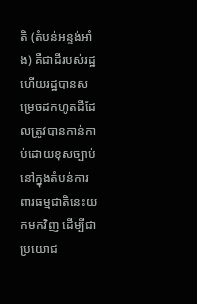តិ (តំបន់អន្ទង់អាំង) គឺជាដីរបស់រដ្ឋ ហើយរដ្ឋបានសម្រេចដកហូតដីដែលត្រូវបានកាន់កាប់ដោយខុសច្បាប់ នៅក្នុងតំបន់ការពារធម្មជាតិនេះយកមកវិញ ដើម្បីជាប្រយោជ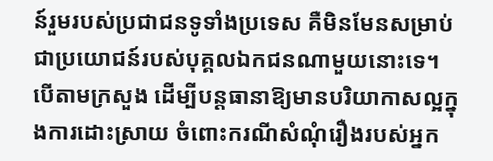ន៍រួមរបស់ប្រជាជនទូទាំងប្រទេស គឺមិនមែនសម្រាប់ជាប្រយោជន៍របស់បុគ្គលឯកជនណាមួយនោះទេ។
បើតាមក្រសួង ដើម្បីបន្តធានាឱ្យមានបរិយាកាសល្អក្នុងការដោះស្រាយ ចំពោះករណីសំណុំរឿងរបស់អ្នក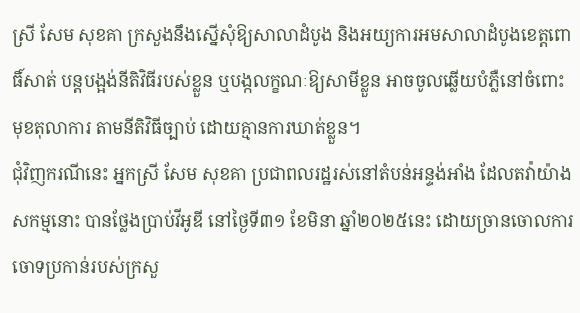ស្រី សែម សុខគា ក្រសួងនឹងស្នើសុំឱ្យសាលាដំបូង និងអយ្យការអមសាលាដំបូងខេត្តពោធិ៍សាត់ បន្តបង្អង់នីតិវិធីរបស់ខ្លួន ឬបង្កលក្ខណៈឱ្យសាមីខ្លួន អាចចូលឆ្លើយបំភ្លឺនៅចំពោះមុខតុលាការ តាមនីតិវិធីច្បាប់ ដោយគ្មានការឃាត់ខ្លួន។
ជុំវិញករណីនេះ អ្នកស្រី សែម សុខគា ប្រជាពលរដ្ឋរស់នៅតំបន់អន្ទង់អាំង ដែលតវ៉ាយ៉ាងសកម្មនោះ បានថ្លែងប្រាប់វីអូឌី នៅថ្ងៃទី៣១ ខែមិនា ឆ្នាំ២០២៥នេះ ដោយច្រានចោលការចោទប្រកាន់របស់ក្រសួ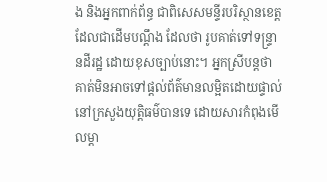ង និងអ្នកពាក់ព័ន្ធ ជាពិសេសមន្ទីរបរិស្ថានខេត្តដែលជាដើមបណ្តឹង ដែលថា រូបគាត់ទៅទន្ទ្រានដីរដ្ឋ ដោយខុសច្បាប់នោះ។ អ្នកស្រីបន្តថា គាត់មិនអាចទៅផ្តល់ព័ត៌មានលម្អិតដោយផ្ទាល់នៅក្រសួងយុត្តិធម៌បានទេ ដោយសារកំពុងមើលម្តា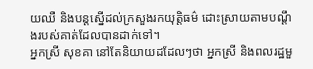យឈឺ និងបន្តស្នើដល់ក្រសួងរកយុត្តិធម៌ ដោះស្រាយតាមបណ្តឹងរបស់គាត់ដែលបានដាក់ទៅ។
អ្នកស្រី សុខគា នៅតែនិយាយដដែលៗថា អ្នកស្រី និងពលរដ្ឋមួ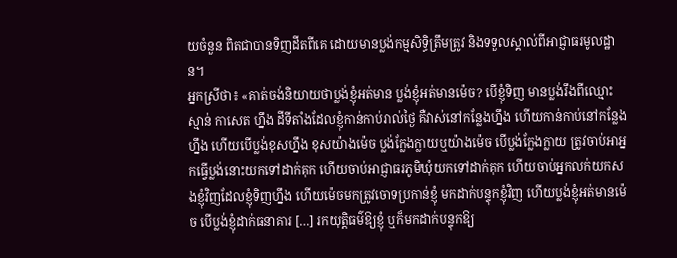យចំនួន ពិតជាបានទិញដីតពីគេ ដោយមានប្លង់កម្មសិទ្ធិត្រឹមត្រូវ និងទទួលស្គាល់ពីអាជ្ញាធរមូលដ្ឋាន។
អ្នកស្រីថា៖ «គាត់ចង់និយាយថាប្លង់ខ្ញុំអត់មាន ប្លង់ខ្ញុំអត់មានម៉េច? បើខ្ញុំទិញ មានប្លង់រឹងពីឈ្មោះ ស្មាន់ កាសេត ហ្នឹង ដីទីតាំងដែលខ្ញុំកាន់កាប់រាល់ថ្ងៃ គឺវាស់នៅកន្លែងហ្នឹង ហើយកាន់កាប់នៅកន្លែងហ្នឹង ហើយបើប្លង់ខុសហ្នឹង ខុសយ៉ាងម៉េច ប្លង់ក្លែងក្លាយឬយ៉ាងម៉េច បើប្លង់ក្លែងក្លាយ ត្រូវចាប់អាអ្នកធ្វើប្លង់នោះយកទៅដាក់គុក ហើយចាប់អាជ្ញាធរភូមិឃុំយកទៅដាក់គុក ហើយចាប់អ្នកលក់យកសងខ្ញុំវិញដែលខ្ញុំទិញហ្នឹង ហើយម៉េចមកត្រូវចោទប្រកាន់ខ្ញុំ មកដាក់បន្ទុកខ្ញុំវិញ ហើយប្លង់ខ្ញុំអត់មានម៉េច បើប្លង់ខ្ញុំដាក់ធនាគារ […] រកយុត្តិធម៌ឱ្យខ្ញុំ ឬក៏មកដាក់បន្ទុកឱ្យ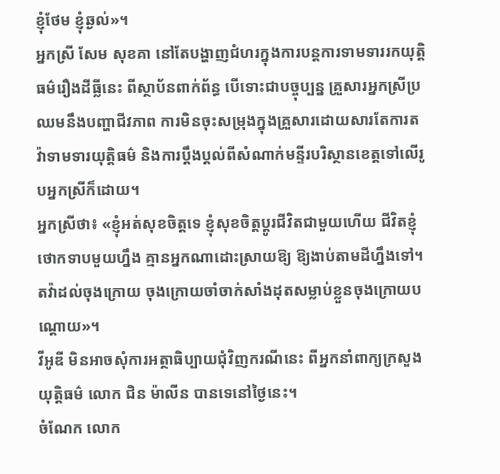ខ្ញុំថែម ខ្ញុំឆ្ងល់»។
អ្នកស្រី សែម សុខគា នៅតែបង្ហាញជំហរក្នុងការបន្តការទាមទាររកយុត្តិធម៌រឿងដីធ្លីនេះ ពីស្ថាប័នពាក់ព័ន្ធ បើទោះជាបច្ចុប្បន្ន គ្រួសារអ្នកស្រីប្រឈមនឹងបញ្ហាជីវភាព ការមិនចុះសម្រុងក្នុងគ្រួសារដោយសារតែការតវ៉ាទាមទារយុត្តិធម៌ និងការប្តឹងប្តល់ពីសំណាក់មន្ទីរបរិស្ថានខេត្តទៅលើរូបអ្នកស្រីក៏ដោយ។
អ្នកស្រីថា៖ «ខ្ញុំអត់សុខចិត្តទេ ខ្ញុំសុខចិត្តប្តូរជីវិតជាមួយហើយ ជីវិតខ្ញុំថោកទាបមួយហ្នឹង គ្មានអ្នកណាដោះស្រាយឱ្យ ឱ្យងាប់តាមដីហ្នឹងទៅ។ តវ៉ាដល់ចុងក្រោយ ចុងក្រោយចាំចាក់សាំងដុតសម្លាប់ខ្លួនចុងក្រោយបណ្តោយ»។
វីអូឌី មិនអាចសុំការអត្ថាធិប្បាយជុំវិញករណីនេះ ពីអ្នកនាំពាក្យក្រសួងយុត្តិធម៌ លោក ជិន ម៉ាលីន បានទេនៅថ្ងៃនេះ។
ចំណែក លោក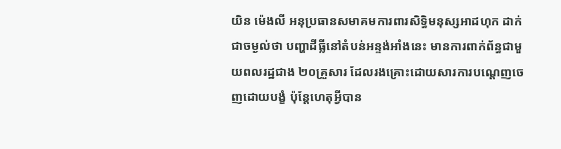យិន ម៉េងលី អនុប្រធានសមាគមការពារសិទ្ធិមនុស្សអាដហុក ដាក់ជាចម្ងល់ថា បញ្ហាដីធ្លីនៅតំបន់អន្ទង់អាំងនេះ មានការពាក់ព័ន្ធជាមួយពលរដ្ឋជាង ២០គ្រួសារ ដែលរងគ្រោះដោយសារការបណ្តេញចេញដោយបង្ខំ ប៉ុន្តែហេតុអ្វីបាន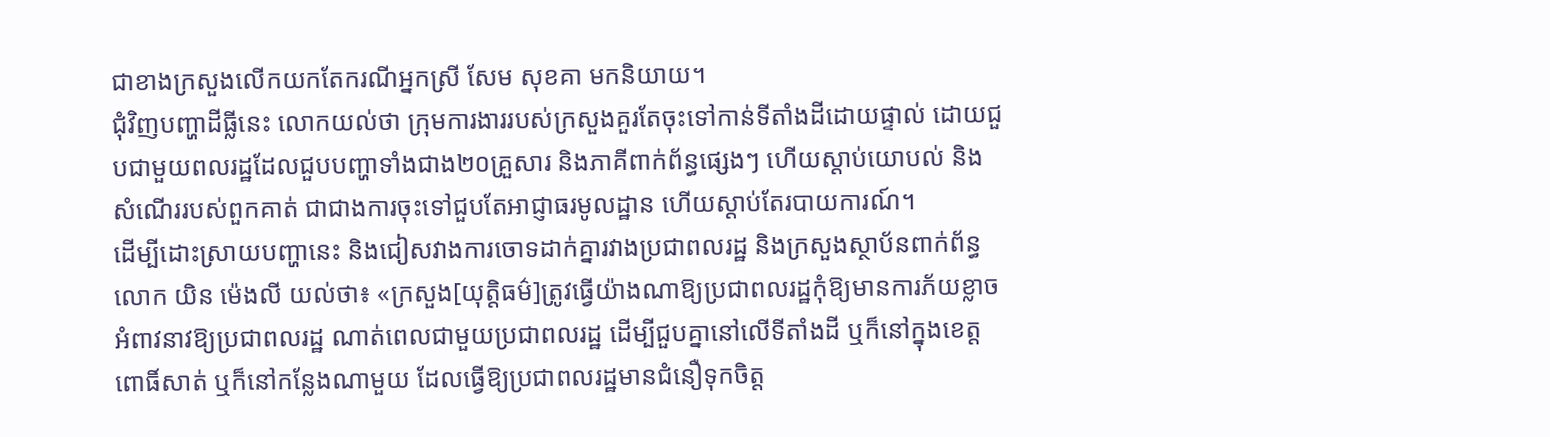ជាខាងក្រសួងលើកយកតែករណីអ្នកស្រី សែម សុខគា មកនិយាយ។
ជុំវិញបញ្ហាដីធ្លីនេះ លោកយល់ថា ក្រុមការងាររបស់ក្រសួងគួរតែចុះទៅកាន់ទីតាំងដីដោយផ្ទាល់ ដោយជួបជាមួយពលរដ្ឋដែលជួបបញ្ហាទាំងជាង២០គ្រួសារ និងភាគីពាក់ព័ន្ធផ្សេងៗ ហើយស្តាប់យោបល់ និងសំណើររបស់ពួកគាត់ ជាជាងការចុះទៅជួបតែអាជ្ញាធរមូលដ្ឋាន ហើយស្តាប់តែរបាយការណ៍។
ដើម្បីដោះស្រាយបញ្ហានេះ និងជៀសវាងការចោទដាក់គ្នារវាងប្រជាពលរដ្ឋ និងក្រសួងស្ថាប័នពាក់ព័ន្ធ លោក យិន ម៉េងលី យល់ថា៖ «ក្រសួង[យុត្តិធម៌]ត្រូវធ្វើយ៉ាងណាឱ្យប្រជាពលរដ្ឋកុំឱ្យមានការភ័យខ្លាច អំពាវនាវឱ្យប្រជាពលរដ្ឋ ណាត់ពេលជាមួយប្រជាពលរដ្ឋ ដើម្បីជួបគ្នានៅលើទីតាំងដី ឬក៏នៅក្នុងខេត្តពោធិ៍សាត់ ឬក៏នៅកន្លែងណាមួយ ដែលធ្វើឱ្យប្រជាពលរដ្ឋមានជំនឿទុកចិត្ត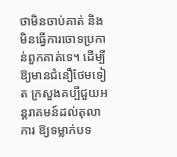ថាមិនចាប់គាត់ និងមិនធ្វើការចោទប្រកាន់ពួកគាត់ទេ។ ដើម្បីឱ្យមានជំនឿថែមទៀត ក្រសួងគប្បីជួយអន្តរាគមន៍ដល់តុលាការ ឱ្យទម្លាក់បទ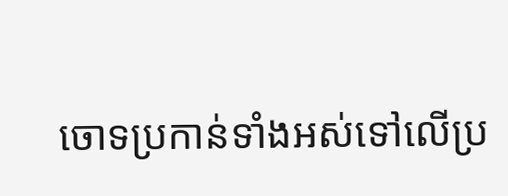ចោទប្រកាន់ទាំងអស់ទៅលើប្រ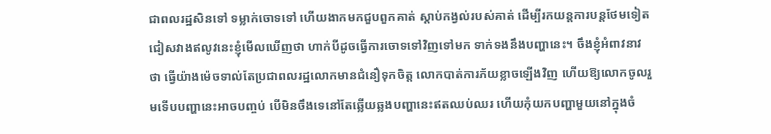ជាពលរដ្ឋសិនទៅ ទម្លាក់ចោទទៅ ហើយងាកមកជួបពួកគាត់ ស្តាប់កង្វល់របស់គាត់ ដើម្បីរកយន្តការបន្តថែមទៀត ជៀសវាងឥលូវនេះខ្ញុំមើលឃើញថា ហាក់បីដូចធ្វើការចោទទៅវិញទៅមក ទាក់ទងនឹងបញ្ហានេះ។ ចឹងខ្ញុំអំពាវនាវថា ធ្វើយ៉ាងម៉េចទាល់តែប្រជាពលរដ្ឋលោកមានជំនឿទុកចិត្ត លោកបាត់ការភ័យខ្លាចឡើងវិញ ហើយឱ្យលោកចូលរួមទើបបញ្ហានេះអាចបញ្ចប់ បើមិនចឹងទេនៅតែឆ្លើយឆ្លងបញ្ហានេះឥតឈប់ឈរ ហើយកុំយកបញ្ហាមួយនៅក្នុងចំ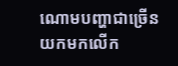ណោមបញ្ហាជាច្រើន យកមកលើក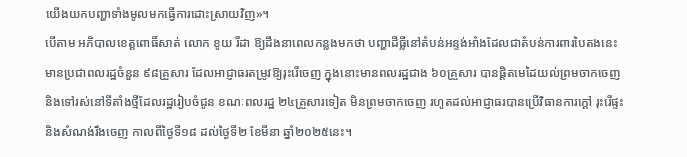យើងយកបញ្ហាទាំងមូលមកធ្វើការដោះស្រាយវិញ»។
បើតាម អភិបាលខេត្តពោធិ៍សាត់ លោក ខូយ រីដា ឱ្យដឹងនាពេលកន្លងមកថា បញ្ហាដីធ្លីនៅតំបន់អន្ទង់អាំងដែលជាតំបន់ការពារបៃតងនេះ មានប្រជាពលរដ្ឋចំនួន ៩៨គ្រួសារ ដែលអាជ្ញាធរតម្រូវឱ្យរុះរើចេញ ក្នុងនោះមានពលរដ្ឋជាង ៦០គ្រួសារ បានផ្តិតមេដៃយល់ព្រមចាកចេញ និងទៅរស់នៅទីតាំងថ្មីដែលរដ្ឋរៀបចំជូន ខណៈពលរដ្ឋ ២៤គ្រួសារទៀត មិនព្រមចាកចេញ រហូតដល់អាជ្ញាធរបានប្រើវិធានការក្តៅ រុះរើផ្ទះនិងសំណង់រឹងចេញ កាលពីថ្ងៃទី១៨ ដល់ថ្ងៃទី២ ខែមីនា ឆ្នាំ២០២៥នេះ។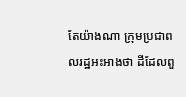តែយ៉ាងណា ក្រុមប្រជាពលរដ្ឋអះអាងថា ដីដែលពួ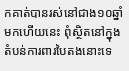កគាត់បានរស់នៅជាង១០ឆ្នាំមកហើយនេះ ពុំស្ថិតនៅក្នុងតំបន់ការពារបៃតងនោះទេ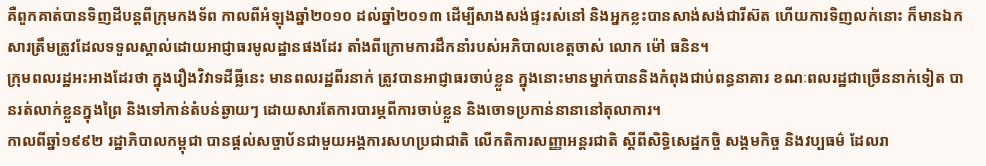គឺពួកគាត់បានទិញដីបន្តពីក្រុមកងទ័ព កាលពីអំឡុងឆ្នាំ២០១០ ដល់ឆ្នាំ២០១៣ ដើម្បីសាងសង់ផ្ទះរស់នៅ និងអ្នកខ្លះបានសាង់សង់ជារីស៊ត ហើយការទិញលក់នោះ ក៏មានឯកសារត្រឹមត្រូវដែលទទួលស្គាល់ដោយអាជ្ញាធរមូលដ្ឋានផងដែរ តាំងពីក្រោមការដឹកនាំរបស់អភិបាលខេត្តចាស់ លោក ម៉ៅ ធនិន។
ក្រុមពលរដ្ឋអះអាងដែរថា ក្នុងរឿងវិវាទដីធ្លីនេះ មានពលរដ្ឋពីរនាក់ ត្រូវបានអាជ្ញាធរចាប់ខ្លួន ក្នុងនោះមានម្នាក់បាននិងកំពុងជាប់ពន្ធនាគារ ខណៈពលរដ្ឋជាច្រើននាក់ទៀត បានរត់លាក់ខ្លួនក្នុងព្រៃ និងទៅកាន់តំបន់ឆ្ងាយៗ ដោយសារតែការបារម្ភពីការចាប់ខ្លួន និងចោទប្រកាន់នានានៅតុលាការ។
កាលពីឆ្នាំ១៩៩២ រដ្ឋាភិបាលកម្ពុជា បានផ្តល់សច្ចាប័នជាមួយអង្គការសហប្រជាជាតិ លើកតិការសញ្ញាអន្តរជាតិ ស្តីពីសិទ្ធិសេដ្ឋកចិ្ច សង្គមកិច្ច និងវប្បធម៌ ដែលរា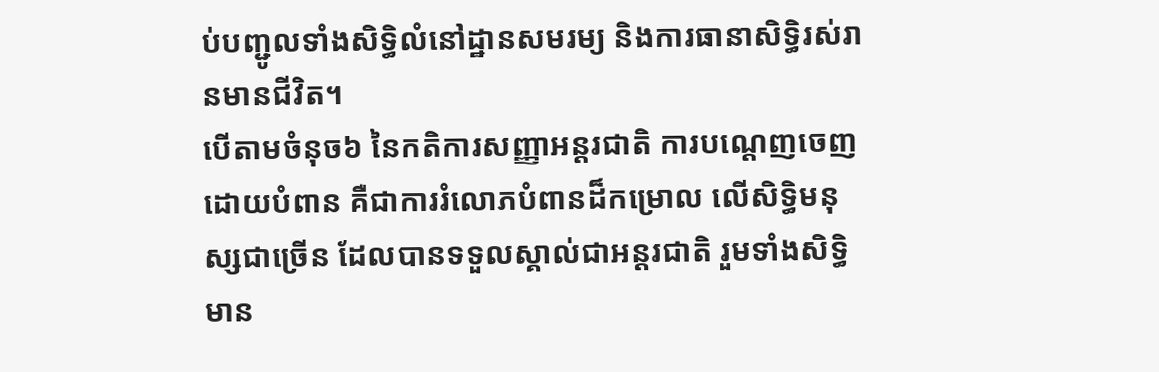ប់បញ្ជូលទាំងសិទ្ធិលំនៅដ្ឋានសមរម្យ និងការធានាសិទ្ធិរស់រានមានជីវិត។
បើតាមចំនុច៦ នៃកតិការសញ្ញាអន្តរជាតិ ការបណ្តេញចេញដោយបំពាន គឺជាការរំលោភបំពានដ៏កម្រោល លើសិទ្ធិមនុស្សជាច្រើន ដែលបានទទួលស្គាល់ជាអន្តរជាតិ រួមទាំងសិទ្ធិមាន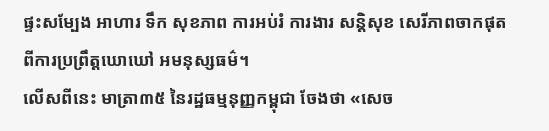ផ្ទះសម្បែង អាហារ ទឹក សុខភាព ការអប់រំ ការងារ សន្តិសុខ សេរីភាពចាកផុតពីការប្រព្រឹត្តឃោឃៅ អមនុស្សធម៌។
លើសពីនេះ មាត្រា៣៥ នៃរដ្ឋធម្មនុញ្ញកម្ពុជា ចែងថា «សេច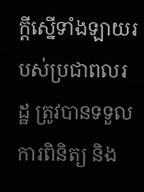ក្តីស្នើទាំងឡាយរបស់ប្រជាពលរដ្ឋ ត្រូវបានទទួលការពិនិត្យ និង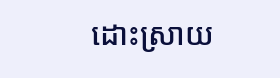ដោះស្រាយ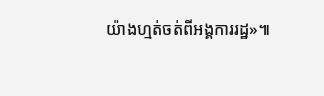យ៉ាងហ្មត់ចត់ពីអង្គការរដ្ឋ»៕